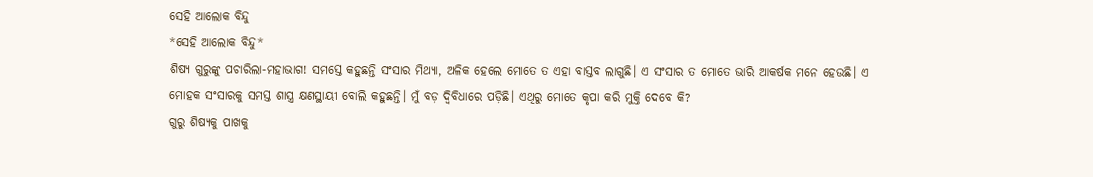ସେହି ଆଲୋକ ବିନ୍ଦୁ
*ସେହି ଆଲୋକ ବିନ୍ଦୁ*
ଶିଷ୍ୟ ଗୁରୁଙ୍କୁ ପଚାରିଲା-ମହାଭାଗ! ସମସ୍ତେ କହୁଛନ୍ତି ସଂସାର ମିଥ୍ୟା, ଅଳିକ ହେଲେ ମୋତେ ତ ଏହା ବାସ୍ତବ ଲାଗୁଛି। ଏ ସଂସାର ତ ମୋତେ ଭାରି ଆକର୍ଷକ ମନେ ହେଉଛି। ଏ ମୋହକ ସଂସାରକୁ ସମସ୍ତ ଶାସ୍ତ୍ର କ୍ଷଣସ୍ଥାୟୀ ବୋଲି କହୁଛନ୍ତି। ମୁଁ ବଡ଼ ଦ୍ଵିବିଧାରେ ପଡ଼ିଛି। ଏଥିରୁ ମୋତେ କୃପା କରି ମୁକ୍ତି ଦେବେ କି?
ଗୁରୁ ଶିଷ୍ୟକୁ ପାଖକୁ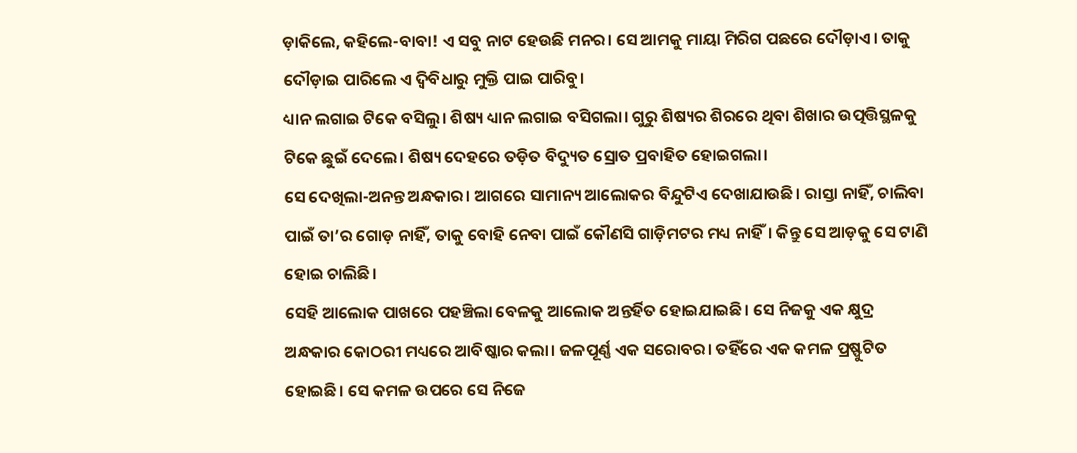ଡ଼ାକିଲେ, କହିଲେ-ବାବା! ଏ ସବୁ ନାଟ ହେଉଛି ମନର। ସେ ଆମକୁ ମାୟା ମିରିଗ ପଛରେ ଦୌଡ଼ାଏ। ତାକୁ ଦୌଡ଼ାଇ ପାରିଲେ ଏ ଦ୍ଵିବିଧାରୁ ମୁକ୍ତି ପାଇ ପାରିବୁ।
ଧ୍ୟାନ ଲଗାଇ ଟିକେ ବସିଲୁ। ଶିଷ୍ୟ ଧ୍ୟାନ ଲଗାଇ ବସିଗଲା। ଗୁରୁ ଶିଷ୍ୟର ଶିରରେ ଥିବା ଶିଖାର ଉତ୍ପତ୍ତିସ୍ଥଳକୁ ଟିକେ ଛୁଇଁ ଦେଲେ। ଶିଷ୍ୟ ଦେହରେ ତଡ଼ିତ ବିଦ୍ୟୁତ ସ୍ରୋତ ପ୍ରବାହିତ ହୋଇଗଲା।
ସେ ଦେଖିଲା-ଅନନ୍ତ ଅନ୍ଧକାର। ଆଗରେ ସାମାନ୍ୟ ଆଲୋକର ବିନ୍ଦୁଟିଏ ଦେଖାଯାଉଛି। ରାସ୍ତା ନାହିଁ, ଚାଲିବା ପାଇଁ ତା’ର ଗୋଡ଼ ନାହିଁ, ତାକୁ ବୋହି ନେବା ପାଇଁ କୌଣସି ଗାଡ଼ିମଟର ମଧ୍ୟ ନାହିଁ। କିନ୍ତୁ ସେ ଆଡ଼କୁ ସେ ଟାଣି ହୋଇ ଚାଲିଛି।
ସେହି ଆଲୋକ ପାଖରେ ପହଞ୍ଚିଲା ବେଳକୁ ଆଲୋକ ଅନ୍ତର୍ହିତ ହୋଇଯାଇଛି। ସେ ନିଜକୁ ଏକ କ୍ଷୁଦ୍ର ଅନ୍ଧକାର କୋଠରୀ ମଧ୍ୟରେ ଆବିଷ୍କାର କଲା। ଜଳପୂର୍ଣ୍ଣ ଏକ ସରୋବର। ତହିଁରେ ଏକ କମଳ ପ୍ରଷ୍ଫୁଟିତ ହୋଇଛି। ସେ କମଳ ଉପରେ ସେ ନିଜେ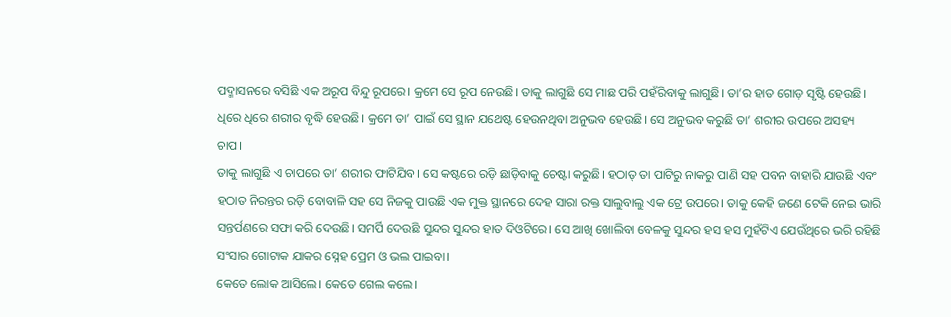ପଦ୍ମାସନରେ ବସିଛି ଏକ ଅରୂପ ବିନ୍ଦୁ ରୂପରେ। କ୍ରମେ ସେ ରୂପ ନେଉଛି। ତାକୁ ଲାଗୁଛି ସେ ମାଛ ପରି ପହଁରିବାକୁ ଲାଗୁଛି। ତା’ର ହାତ ଗୋଡ଼ ସୃଷ୍ଟି ହେଉଛି। ଧିରେ ଧିରେ ଶରୀର ବୃଦ୍ଧି ହେଉଛି। କ୍ରମେ ତା’ ପାଇଁ ସେ ସ୍ଥାନ ଯଥେଷ୍ଟ ହେଉନଥିବା ଅନୁଭବ ହେଉଛି। ସେ ଅନୁଭବ କରୁଛି ତା’ ଶରୀର ଉପରେ ଅସହ୍ୟ ଚାପ।
ତାକୁ ଲାଗୁଛି ଏ ଚାପରେ ତା’ ଶରୀର ଫାଟିଯିବ। ସେ କଷ୍ଟରେ ରଡ଼ି ଛାଡ଼ିବାକୁ ଚେଷ୍ଟା କରୁଛି। ହଠାତ୍ ତା ପାଟିରୁ ନାକରୁ ପାଣି ସହ ପବନ ବାହାରି ଯାଉଛି ଏବଂ ହଠାତ ନିରନ୍ତର ରଡ଼ି ବୋବାଳି ସହ ସେ ନିଜକୁ ପାଉଛି ଏକ ମୁକ୍ତ ସ୍ଥାନରେ ଦେହ ସାରା ରକ୍ତ ସାଲୁବାଲୁ ଏକ ଟ୍ରେ ଉପରେ। ତାକୁ କେହି ଜଣେ ଟେକି ନେଇ ଭାରି ସନ୍ତର୍ପଣରେ ସଫା କରି ଦେଉଛି। ସମର୍ପି ଦେଉଛି ସୁନ୍ଦର ସୁନ୍ଦର ହାତ ଦିଓଟିରେ। ସେ ଆଖି ଖୋଲିବା ବେଳକୁ ସୁନ୍ଦର ହସ ହସ ମୁହଁଟିଏ ଯେଉଁଥିରେ ଭରି ରହିଛି ସଂସାର ଗୋଟାକ ଯାକର ସ୍ନେହ ପ୍ରେମ ଓ ଭଲ ପାଇବା।
କେତେ ଲୋକ ଆସିଲେ। କେତେ ଗେଲ କଲେ।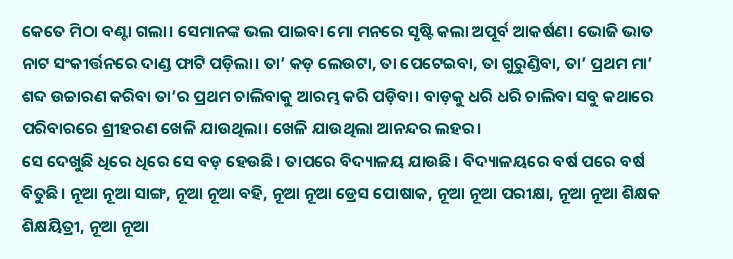କେତେ ମିଠା ବଣ୍ଟା ଗଲା। ସେମାନଙ୍କ ଭଲ ପାଇବା ମୋ ମନରେ ସୃଷ୍ଟି କଲା ଅପୂର୍ବ ଆକର୍ଷଣ। ଭୋଜି ଭାତ ନାଟ ସଂକୀର୍ତ୍ତନରେ ଦାଣ୍ଡ ଫାଟି ପଡ଼ିଲା। ତା’ କଡ଼ ଲେଉଟା, ତା ପେଟେଇବା, ତା ଗୁରୁଣ୍ଡିବା, ତା’ ପ୍ରଥମ ମା’ ଶବ୍ଦ ଉଚ୍ଚାରଣ କରିବା ତା’ର ପ୍ରଥମ ଚାଲିବାକୁ ଆରମ୍ଭ କରି ପଡ଼ିବା। ବାଡ଼କୁ ଧରି ଧରି ଚାଲିବା ସବୁ କଥାରେ ପରିବାରରେ ଶ୍ରୀହରଣ ଖେଳି ଯାଉଥିଲା। ଖେଳି ଯାଉଥିଲା ଆନନ୍ଦର ଲହର।
ସେ ଦେଖୁଛି ଧିରେ ଧିରେ ସେ ବଡ଼ ହେଉଛି। ତାପରେ ବିଦ୍ୟାଳୟ ଯାଉଛି। ବିଦ୍ୟାଳୟରେ ବର୍ଷ ପରେ ବର୍ଷ ବିତୁଛି। ନୂଆ ନୂଆ ସାଙ୍ଗ, ନୂଆ ନୂଆ ବହି, ନୂଆ ନୂଆ ଡ୍ରେସ ପୋଷାକ, ନୂଆ ନୂଆ ପରୀକ୍ଷା, ନୂଆ ନୂଆ ଶିକ୍ଷକ ଶିକ୍ଷୟିତ୍ରୀ, ନୂଆ ନୂଆ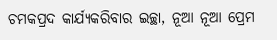ଚମକପ୍ରଦ କାର୍ଯ୍ୟକରିବାର ଇଚ୍ଛା, ନୂଆ ନୂଆ ପ୍ରେମ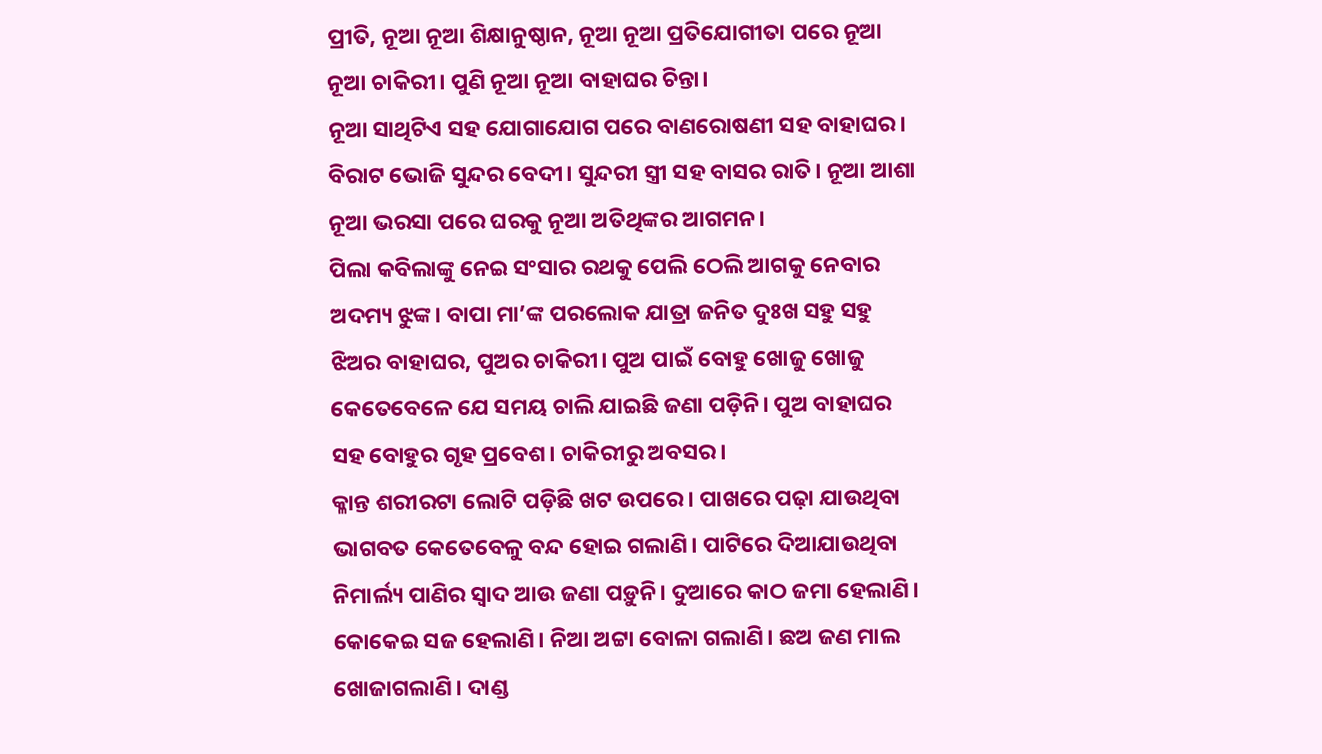ପ୍ରୀତି, ନୂଆ ନୂଆ ଶିକ୍ଷାନୁଷ୍ଠାନ, ନୂଆ ନୂଆ ପ୍ରତିଯୋଗୀତା ପରେ ନୂଆ ନୂଆ ଚାକିରୀ। ପୁଣି ନୂଆ ନୂଆ ବାହାଘର ଚିନ୍ତା।
ନୂଆ ସାଥିଟିଏ ସହ ଯୋଗାଯୋଗ ପରେ ବାଣରୋଷଣୀ ସହ ବାହାଘର। ବିରାଟ ଭୋଜି ସୁନ୍ଦର ବେଦୀ। ସୁନ୍ଦରୀ ସ୍ତ୍ରୀ ସହ ବାସର ରାତି। ନୂଆ ଆଶା ନୂଆ ଭରସା ପରେ ଘରକୁ ନୂଆ ଅତିଥିଙ୍କର ଆଗମନ।
ପିଲା କବିଲାଙ୍କୁ ନେଇ ସଂସାର ରଥକୁ ପେଲି ଠେଲି ଆଗକୁ ନେବାର ଅଦମ୍ୟ ଝୁଙ୍କ। ବାପା ମା’ଙ୍କ ପରଲୋକ ଯାତ୍ରା ଜନିତ ଦୁଃଖ ସହୁ ସହୁ ଝିଅର ବାହାଘର, ପୁଅର ଚାକିରୀ। ପୁଅ ପାଇଁ ବୋହୁ ଖୋଜୁ ଖୋଜୁ କେତେବେଳେ ଯେ ସମୟ ଚାଲି ଯାଇଛି ଜଣା ପଡ଼ିନି। ପୁଅ ବାହାଘର ସହ ବୋହୁର ଗୃହ ପ୍ରବେଶ। ଚାକିରୀରୁ ଅବସର।
କ୍ଳାନ୍ତ ଶରୀରଟା ଲୋଟି ପଡ଼ିଛି ଖଟ ଉପରେ। ପାଖରେ ପଢ଼ା ଯାଉଥିବା ଭାଗବତ କେତେବେଳୁ ବନ୍ଦ ହୋଇ ଗଲାଣି। ପାଟିରେ ଦିଆଯାଉଥିବା ନିମାର୍ଲ୍ୟ ପାଣିର ସ୍ବାଦ ଆଉ ଜଣା ପଡ଼ୁନି। ଦୁଆରେ କାଠ ଜମା ହେଲାଣି। କୋକେଇ ସଜ ହେଲାଣି। ନିଆ ଅଟ୍ଟା ବୋଳା ଗଲାଣି। ଛଅ ଜଣ ମାଲ ଖୋଜାଗଲାଣି। ଦାଣ୍ଡ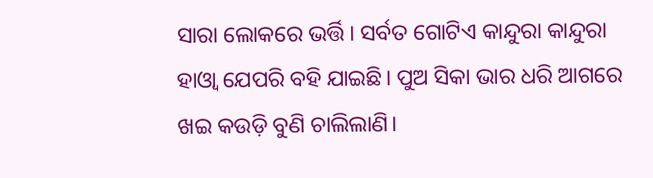ସାରା ଲୋକରେ ଭର୍ତ୍ତି। ସର୍ବତ ଗୋଟିଏ କାନ୍ଦୁରା କାନ୍ଦୁରା ହାଓ୍ଵା ଯେପରି ବହି ଯାଇଛି। ପୁଅ ସିକା ଭାର ଧରି ଆଗରେ ଖଇ କଉଡ଼ି ବୁଣି ଚାଲିଲାଣି।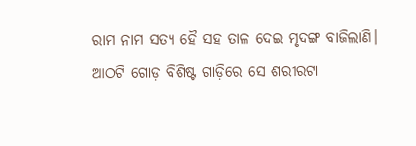ରାମ ନାମ ସତ୍ୟ ହୈ ସହ ତାଳ ଦେଇ ମୃଦଙ୍ଗ ବାଜିଲାଣି। ଆଠଟି ଗୋଡ଼ ବିଶିଷ୍ଟ ଗାଡ଼ିରେ ସେ ଶରୀରଟା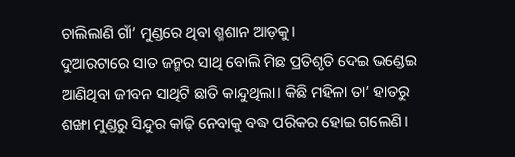ଚାଲିଲାଣି ଗାଁ’ ମୁଣ୍ଡରେ ଥିବା ଶ୍ମଶାନ ଆଡ଼କୁ।
ଦୁଆରଟାରେ ସାତ ଜନ୍ମର ସାଥି ବୋଲି ମିଛ ପ୍ରତିଶୃତି ଦେଇ ଭଣ୍ଡେଇ ଆଣିଥିବା ଜୀବନ ସାଥିଟି ଛାତି କାନ୍ଦୁଥିଲା। କିଛି ମହିଳା ତା’ ହାତରୁ ଶଙ୍ଖା ମୁଣ୍ଡରୁ ସିନ୍ଦୁର କାଢ଼ି ନେବାକୁ ବଦ୍ଧ ପରିକର ହୋଇ ଗଲେଣି।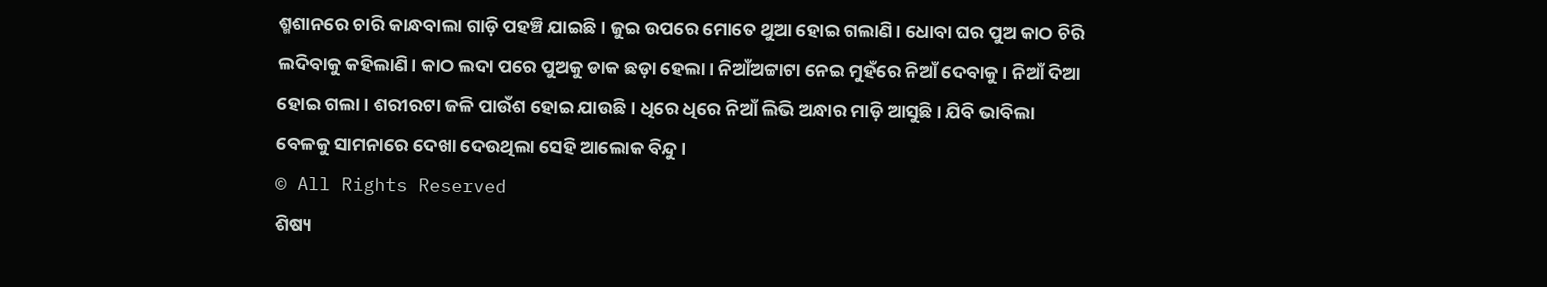ଶ୍ମଶାନରେ ଚାରି କାନ୍ଧବାଲା ଗାଡ଼ି ପହଞ୍ଚି ଯାଇଛି। ଜୁଇ ଉପରେ ମୋତେ ଥୁଆ ହୋଇ ଗଲାଣି। ଧୋବା ଘର ପୁଅ କାଠ ଚିରି ଲଦିବାକୁ କହିଲାଣି। କାଠ ଲଦା ପରେ ପୁଅକୁ ଡାକ ଛଡ଼ା ହେଲା। ନିଆଁଅଟ୍ଟାଟା ନେଇ ମୁହଁରେ ନିଆଁ ଦେବାକୁ। ନିଆଁ ଦିଆ ହୋଇ ଗଲା। ଶରୀରଟା ଜଳି ପାଉଁଶ ହୋଇ ଯାଉଛି। ଧିରେ ଧିରେ ନିଆଁ ଲିଭି ଅନ୍ଧାର ମାଡ଼ି ଆସୁଛି। ଯିବି ଭାବିଲା ବେଳକୁ ସାମନାରେ ଦେଖା ଦେଉଥିଲା ସେହି ଆଲୋକ ବିନ୍ଦୁ।
© All Rights Reserved
ଶିଷ୍ୟ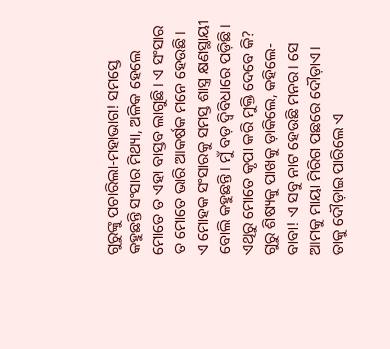ଗୁରୁଙ୍କୁ ପଚାରିଲା-ମହାଭାଗ! ସମସ୍ତେ କହୁଛନ୍ତି ସଂସାର ମିଥ୍ୟା, ଅଳିକ ହେଲେ ମୋତେ ତ ଏହା ବାସ୍ତବ ଲାଗୁଛି। ଏ ସଂସାର ତ ମୋତେ ଭାରି ଆକର୍ଷକ ମନେ ହେଉଛି। ଏ ମୋହକ ସଂସାରକୁ ସମସ୍ତ ଶାସ୍ତ୍ର କ୍ଷଣସ୍ଥାୟୀ ବୋଲି କହୁଛନ୍ତି। ମୁଁ ବଡ଼ ଦ୍ଵିବିଧାରେ ପଡ଼ିଛି। ଏଥିରୁ ମୋତେ କୃପା କରି ମୁକ୍ତି ଦେବେ କି?
ଗୁରୁ ଶିଷ୍ୟକୁ ପାଖକୁ ଡ଼ାକିଲେ, କହିଲେ-ବାବା! ଏ ସବୁ ନାଟ ହେଉଛି ମନର। ସେ ଆମକୁ ମାୟା ମିରିଗ ପଛରେ ଦୌଡ଼ାଏ। ତାକୁ ଦୌଡ଼ାଇ ପାରିଲେ ଏ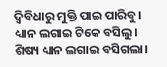ଦ୍ଵିବିଧାରୁ ମୁକ୍ତି ପାଇ ପାରିବୁ।
ଧ୍ୟାନ ଲଗାଇ ଟିକେ ବସିଲୁ। ଶିଷ୍ୟ ଧ୍ୟାନ ଲଗାଇ ବସିଗଲା।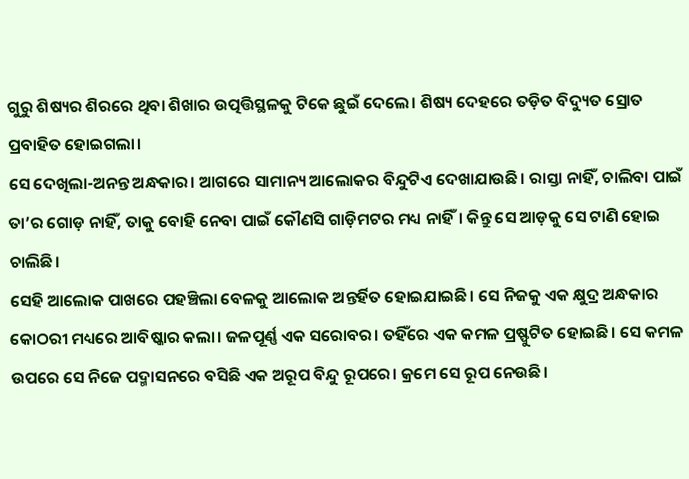ଗୁରୁ ଶିଷ୍ୟର ଶିରରେ ଥିବା ଶିଖାର ଉତ୍ପତ୍ତିସ୍ଥଳକୁ ଟିକେ ଛୁଇଁ ଦେଲେ। ଶିଷ୍ୟ ଦେହରେ ତଡ଼ିତ ବିଦ୍ୟୁତ ସ୍ରୋତ ପ୍ରବାହିତ ହୋଇଗଲା।
ସେ ଦେଖିଲା-ଅନନ୍ତ ଅନ୍ଧକାର। ଆଗରେ ସାମାନ୍ୟ ଆଲୋକର ବିନ୍ଦୁଟିଏ ଦେଖାଯାଉଛି। ରାସ୍ତା ନାହିଁ, ଚାଲିବା ପାଇଁ ତା’ର ଗୋଡ଼ ନାହିଁ, ତାକୁ ବୋହି ନେବା ପାଇଁ କୌଣସି ଗାଡ଼ିମଟର ମଧ୍ୟ ନାହିଁ। କିନ୍ତୁ ସେ ଆଡ଼କୁ ସେ ଟାଣି ହୋଇ ଚାଲିଛି।
ସେହି ଆଲୋକ ପାଖରେ ପହଞ୍ଚିଲା ବେଳକୁ ଆଲୋକ ଅନ୍ତର୍ହିତ ହୋଇଯାଇଛି। ସେ ନିଜକୁ ଏକ କ୍ଷୁଦ୍ର ଅନ୍ଧକାର କୋଠରୀ ମଧ୍ୟରେ ଆବିଷ୍କାର କଲା। ଜଳପୂର୍ଣ୍ଣ ଏକ ସରୋବର। ତହିଁରେ ଏକ କମଳ ପ୍ରଷ୍ଫୁଟିତ ହୋଇଛି। ସେ କମଳ ଉପରେ ସେ ନିଜେ ପଦ୍ମାସନରେ ବସିଛି ଏକ ଅରୂପ ବିନ୍ଦୁ ରୂପରେ। କ୍ରମେ ସେ ରୂପ ନେଉଛି।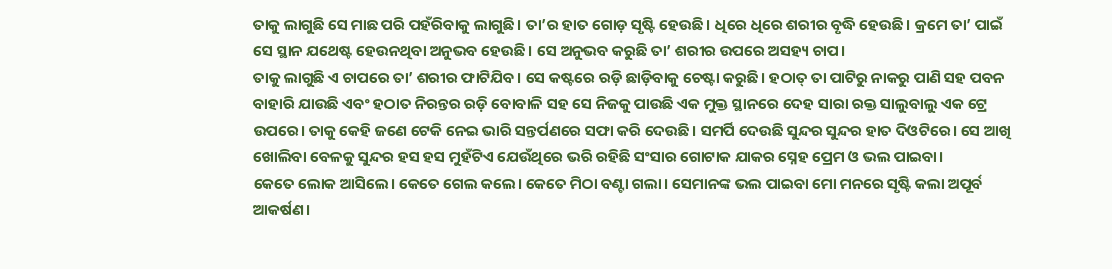ତାକୁ ଲାଗୁଛି ସେ ମାଛ ପରି ପହଁରିବାକୁ ଲାଗୁଛି। ତା’ର ହାତ ଗୋଡ଼ ସୃଷ୍ଟି ହେଉଛି। ଧିରେ ଧିରେ ଶରୀର ବୃଦ୍ଧି ହେଉଛି। କ୍ରମେ ତା’ ପାଇଁ ସେ ସ୍ଥାନ ଯଥେଷ୍ଟ ହେଉନଥିବା ଅନୁଭବ ହେଉଛି। ସେ ଅନୁଭବ କରୁଛି ତା’ ଶରୀର ଉପରେ ଅସହ୍ୟ ଚାପ।
ତାକୁ ଲାଗୁଛି ଏ ଚାପରେ ତା’ ଶରୀର ଫାଟିଯିବ। ସେ କଷ୍ଟରେ ରଡ଼ି ଛାଡ଼ିବାକୁ ଚେଷ୍ଟା କରୁଛି। ହଠାତ୍ ତା ପାଟିରୁ ନାକରୁ ପାଣି ସହ ପବନ ବାହାରି ଯାଉଛି ଏବଂ ହଠାତ ନିରନ୍ତର ରଡ଼ି ବୋବାଳି ସହ ସେ ନିଜକୁ ପାଉଛି ଏକ ମୁକ୍ତ ସ୍ଥାନରେ ଦେହ ସାରା ରକ୍ତ ସାଲୁବାଲୁ ଏକ ଟ୍ରେ ଉପରେ। ତାକୁ କେହି ଜଣେ ଟେକି ନେଇ ଭାରି ସନ୍ତର୍ପଣରେ ସଫା କରି ଦେଉଛି। ସମର୍ପି ଦେଉଛି ସୁନ୍ଦର ସୁନ୍ଦର ହାତ ଦିଓଟିରେ। ସେ ଆଖି ଖୋଲିବା ବେଳକୁ ସୁନ୍ଦର ହସ ହସ ମୁହଁଟିଏ ଯେଉଁଥିରେ ଭରି ରହିଛି ସଂସାର ଗୋଟାକ ଯାକର ସ୍ନେହ ପ୍ରେମ ଓ ଭଲ ପାଇବା।
କେତେ ଲୋକ ଆସିଲେ। କେତେ ଗେଲ କଲେ। କେତେ ମିଠା ବଣ୍ଟା ଗଲା। ସେମାନଙ୍କ ଭଲ ପାଇବା ମୋ ମନରେ ସୃଷ୍ଟି କଲା ଅପୂର୍ବ ଆକର୍ଷଣ।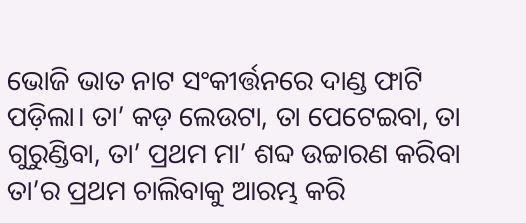ଭୋଜି ଭାତ ନାଟ ସଂକୀର୍ତ୍ତନରେ ଦାଣ୍ଡ ଫାଟି ପଡ଼ିଲା। ତା’ କଡ଼ ଲେଉଟା, ତା ପେଟେଇବା, ତା ଗୁରୁଣ୍ଡିବା, ତା’ ପ୍ରଥମ ମା’ ଶବ୍ଦ ଉଚ୍ଚାରଣ କରିବା ତା’ର ପ୍ରଥମ ଚାଲିବାକୁ ଆରମ୍ଭ କରି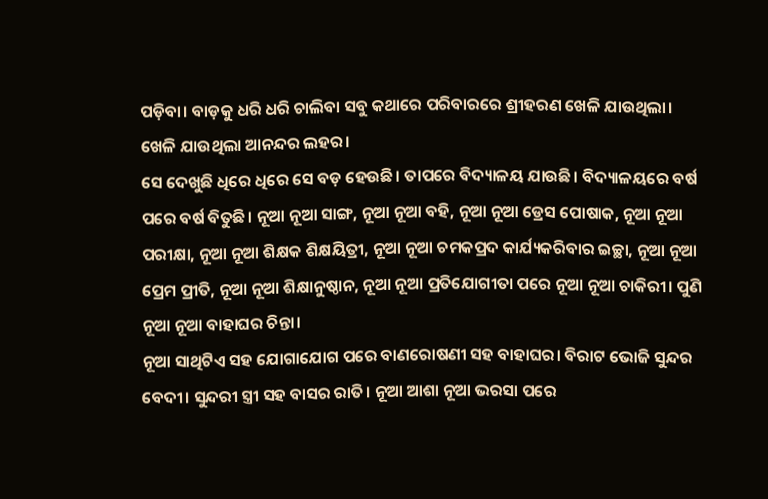ପଡ଼ିବା। ବାଡ଼କୁ ଧରି ଧରି ଚାଲିବା ସବୁ କଥାରେ ପରିବାରରେ ଶ୍ରୀହରଣ ଖେଳି ଯାଉଥିଲା। ଖେଳି ଯାଉଥିଲା ଆନନ୍ଦର ଲହର।
ସେ ଦେଖୁଛି ଧିରେ ଧିରେ ସେ ବଡ଼ ହେଉଛି। ତାପରେ ବିଦ୍ୟାଳୟ ଯାଉଛି। ବିଦ୍ୟାଳୟରେ ବର୍ଷ ପରେ ବର୍ଷ ବିତୁଛି। ନୂଆ ନୂଆ ସାଙ୍ଗ, ନୂଆ ନୂଆ ବହି, ନୂଆ ନୂଆ ଡ୍ରେସ ପୋଷାକ, ନୂଆ ନୂଆ ପରୀକ୍ଷା, ନୂଆ ନୂଆ ଶିକ୍ଷକ ଶିକ୍ଷୟିତ୍ରୀ, ନୂଆ ନୂଆ ଚମକପ୍ରଦ କାର୍ଯ୍ୟକରିବାର ଇଚ୍ଛା, ନୂଆ ନୂଆ ପ୍ରେମ ପ୍ରୀତି, ନୂଆ ନୂଆ ଶିକ୍ଷାନୁଷ୍ଠାନ, ନୂଆ ନୂଆ ପ୍ରତିଯୋଗୀତା ପରେ ନୂଆ ନୂଆ ଚାକିରୀ। ପୁଣି ନୂଆ ନୂଆ ବାହାଘର ଚିନ୍ତା।
ନୂଆ ସାଥିଟିଏ ସହ ଯୋଗାଯୋଗ ପରେ ବାଣରୋଷଣୀ ସହ ବାହାଘର। ବିରାଟ ଭୋଜି ସୁନ୍ଦର ବେଦୀ। ସୁନ୍ଦରୀ ସ୍ତ୍ରୀ ସହ ବାସର ରାତି। ନୂଆ ଆଶା ନୂଆ ଭରସା ପରେ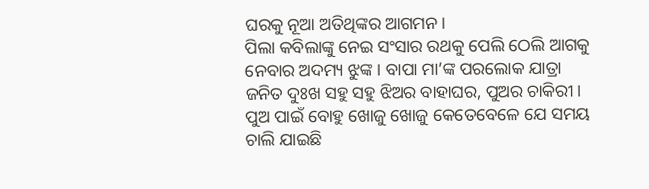ଘରକୁ ନୂଆ ଅତିଥିଙ୍କର ଆଗମନ।
ପିଲା କବିଲାଙ୍କୁ ନେଇ ସଂସାର ରଥକୁ ପେଲି ଠେଲି ଆଗକୁ ନେବାର ଅଦମ୍ୟ ଝୁଙ୍କ। ବାପା ମା’ଙ୍କ ପରଲୋକ ଯାତ୍ରା ଜନିତ ଦୁଃଖ ସହୁ ସହୁ ଝିଅର ବାହାଘର, ପୁଅର ଚାକିରୀ। ପୁଅ ପାଇଁ ବୋହୁ ଖୋଜୁ ଖୋଜୁ କେତେବେଳେ ଯେ ସମୟ ଚାଲି ଯାଇଛି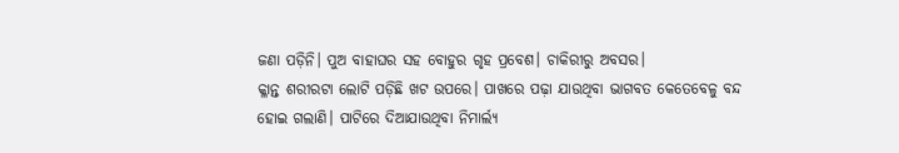ଜଣା ପଡ଼ିନି। ପୁଅ ବାହାଘର ସହ ବୋହୁର ଗୃହ ପ୍ରବେଶ। ଚାକିରୀରୁ ଅବସର।
କ୍ଳାନ୍ତ ଶରୀରଟା ଲୋଟି ପଡ଼ିଛି ଖଟ ଉପରେ। ପାଖରେ ପଢ଼ା ଯାଉଥିବା ଭାଗବତ କେତେବେଳୁ ବନ୍ଦ ହୋଇ ଗଲାଣି। ପାଟିରେ ଦିଆଯାଉଥିବା ନିମାର୍ଲ୍ୟ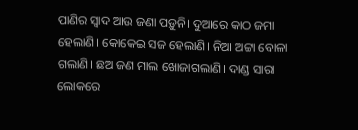ପାଣିର ସ୍ବାଦ ଆଉ ଜଣା ପଡ଼ୁନି। ଦୁଆରେ କାଠ ଜମା ହେଲାଣି। କୋକେଇ ସଜ ହେଲାଣି। ନିଆ ଅଟ୍ଟା ବୋଳା ଗଲାଣି। ଛଅ ଜଣ ମାଲ ଖୋଜାଗଲାଣି। ଦାଣ୍ଡ ସାରା ଲୋକରେ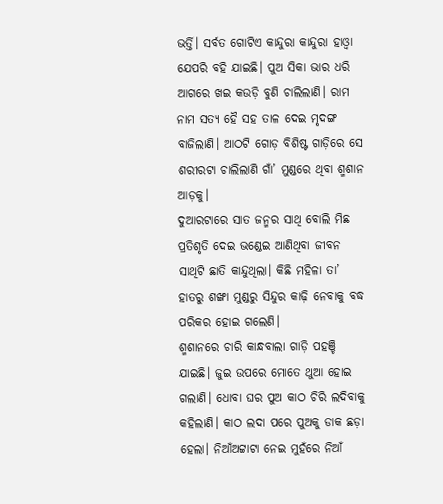ଭର୍ତ୍ତି। ସର୍ବତ ଗୋଟିଏ କାନ୍ଦୁରା କାନ୍ଦୁରା ହାଓ୍ଵା ଯେପରି ବହି ଯାଇଛି। ପୁଅ ସିକା ଭାର ଧରି ଆଗରେ ଖଇ କଉଡ଼ି ବୁଣି ଚାଲିଲାଣି। ରାମ ନାମ ସତ୍ୟ ହୈ ସହ ତାଳ ଦେଇ ମୃଦଙ୍ଗ ବାଜିଲାଣି। ଆଠଟି ଗୋଡ଼ ବିଶିଷ୍ଟ ଗାଡ଼ିରେ ସେ ଶରୀରଟା ଚାଲିଲାଣି ଗାଁ’ ମୁଣ୍ଡରେ ଥିବା ଶ୍ମଶାନ ଆଡ଼କୁ।
ଦୁଆରଟାରେ ସାତ ଜନ୍ମର ସାଥି ବୋଲି ମିଛ ପ୍ରତିଶୃତି ଦେଇ ଭଣ୍ଡେଇ ଆଣିଥିବା ଜୀବନ ସାଥିଟି ଛାତି କାନ୍ଦୁଥିଲା। କିଛି ମହିଳା ତା’ ହାତରୁ ଶଙ୍ଖା ମୁଣ୍ଡରୁ ସିନ୍ଦୁର କାଢ଼ି ନେବାକୁ ବଦ୍ଧ ପରିକର ହୋଇ ଗଲେଣି।
ଶ୍ମଶାନରେ ଚାରି କାନ୍ଧବାଲା ଗାଡ଼ି ପହଞ୍ଚି ଯାଇଛି। ଜୁଇ ଉପରେ ମୋତେ ଥୁଆ ହୋଇ ଗଲାଣି। ଧୋବା ଘର ପୁଅ କାଠ ଚିରି ଲଦିବାକୁ କହିଲାଣି। କାଠ ଲଦା ପରେ ପୁଅକୁ ଡାକ ଛଡ଼ା ହେଲା। ନିଆଁଅଟ୍ଟାଟା ନେଇ ମୁହଁରେ ନିଆଁ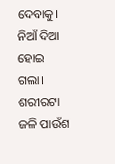ଦେବାକୁ। ନିଆଁ ଦିଆ ହୋଇ ଗଲା। ଶରୀରଟା ଜଳି ପାଉଁଶ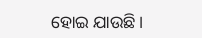ହୋଇ ଯାଉଛି।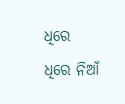ଧିରେ ଧିରେ ନିଆଁ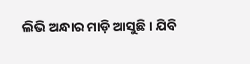ଲିଭି ଅନ୍ଧାର ମାଡ଼ି ଆସୁଛି। ଯିବି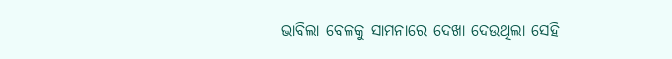ଭାବିଲା ବେଳକୁ ସାମନାରେ ଦେଖା ଦେଉଥିଲା ସେହି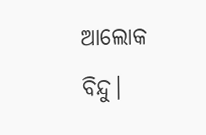ଆଲୋକ ବିନ୍ଦୁ।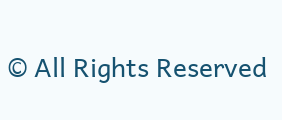© All Rights Reserved